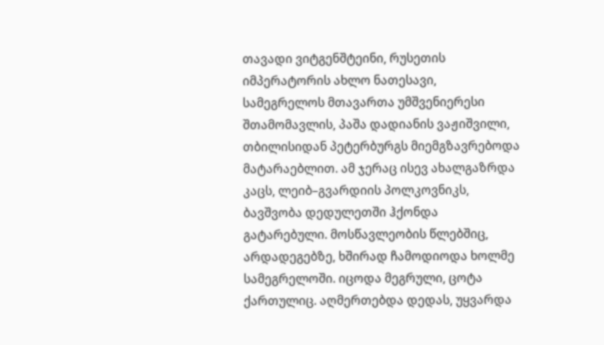თავადი ვიტგენშტეინი, რუსეთის იმპერატორის ახლო ნათესავი, სამეგრელოს მთავართა უმშვენიერესი შთამომავლის, პაშა დადიანის ვაჟიშვილი, თბილისიდან პეტერბურგს მიემგზავრებოდა მატარაებლით. ამ ჯერაც ისევ ახალგაზრდა კაცს, ლეიბ–გვარდიის პოლკოვნიკს, ბავშვობა დედულეთში ჰქონდა გატარებული. მოსწავლეობის წლებშიც, არდადეგებზე, ხშირად ჩამოდიოდა ხოლმე სამეგრელოში. იცოდა მეგრული, ცოტა ქართულიც. აღმერთებდა დედას, უყვარდა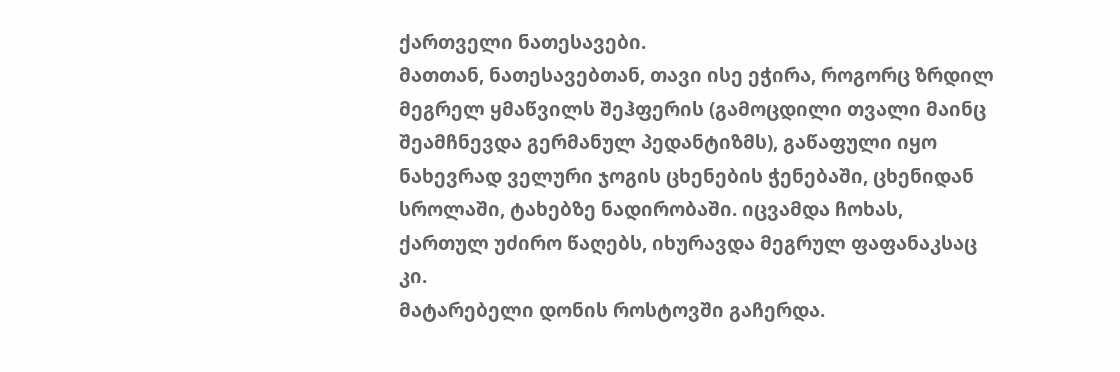ქართველი ნათესავები.
მათთან, ნათესავებთან, თავი ისე ეჭირა, როგორც ზრდილ მეგრელ ყმაწვილს შეჰფერის (გამოცდილი თვალი მაინც შეამჩნევდა გერმანულ პედანტიზმს), გაწაფული იყო ნახევრად ველური ჯოგის ცხენების ჭენებაში, ცხენიდან სროლაში, ტახებზე ნადირობაში. იცვამდა ჩოხას, ქართულ უძირო წაღებს, იხურავდა მეგრულ ფაფანაკსაც კი.
მატარებელი დონის როსტოვში გაჩერდა.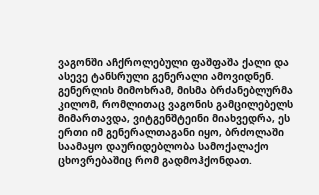ვაგონში აჩქროლებული ფაშფაშა ქალი და ასევე ტანსრული გენერალი ამოვიდნენ. გენერლის მიმოხრამ, მისმა ბრძანებლურმა კილომ, რომლითაც ვაგონის გამცილებელს მიმართავდა, ვიტგენშტეინი მიახვედრა, ეს ერთი იმ გენერალთაგანი იყო, ბრძოლაში საამაყო დაურიდებლობა სამოქალაქო ცხოვრებაშიც რომ გადმოჰქონდათ.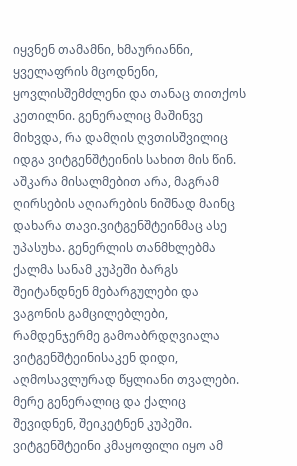იყვნენ თამამნი, ხმაურიანნი, ყველაფრის მცოდნენი, ყოვლისშემძლენი და თანაც თითქოს კეთილნი. გენერალიც მაშინვე მიხვდა, რა დამღის ღვთისშვილიც იდგა ვიტგენშტეინის სახით მის წინ. აშკარა მისალმებით არა, მაგრამ ღირსების აღიარების ნიშნად მაინც დახარა თავი.ვიტგენშტეინმაც ასე უპასუხა. გენერლის თანმხლებმა ქალმა სანამ კუპეში ბარგს შეიტანდნენ მებარგულები და ვაგონის გამცილებლები, რამდენჯერმე გამოაბრდღვიალა ვიტგენშტეინისაკენ დიდი, აღმოსავლურად წყლიანი თვალები. მერე გენერალიც და ქალიც შევიდნენ, შეიკეტნენ კუპეში. ვიტგენშტეინი კმაყოფილი იყო ამ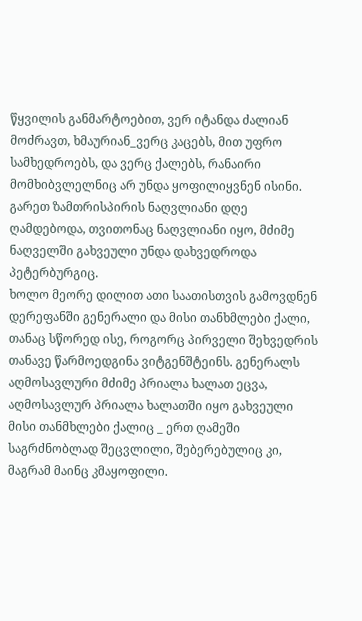წყვილის განმარტოებით, ვერ იტანდა ძალიან მოძრავთ, ხმაურიან_ვერც კაცებს, მით უფრო სამხედროებს, და ვერც ქალებს, რანაირი მომხიბვლელნიც არ უნდა ყოფილიყვნენ ისინი. გარეთ ზამთრისპირის ნაღვლიანი დღე ღამდებოდა, თვითონაც ნაღვლიანი იყო, მძიმე ნაღველში გახვეული უნდა დახვედროდა პეტერბურგიც.
ხოლო მეორე დილით ათი საათისთვის გამოვდნენ დერეფანში გენერალი და მისი თანხმლები ქალი, თანაც სწორედ ისე, როგორც პირველი შეხვედრის თანავე წარმოედგინა ვიტგენშტეინს. გენერალს აღმოსავლური მძიმე პრიალა ხალათ ეცვა, აღმოსავლურ პრიალა ხალათში იყო გახვეული მისი თანმხლები ქალიც _ ერთ ღამეში საგრძნობლად შეცვლილი, შებერებულიც კი, მაგრამ მაინც კმაყოფილი.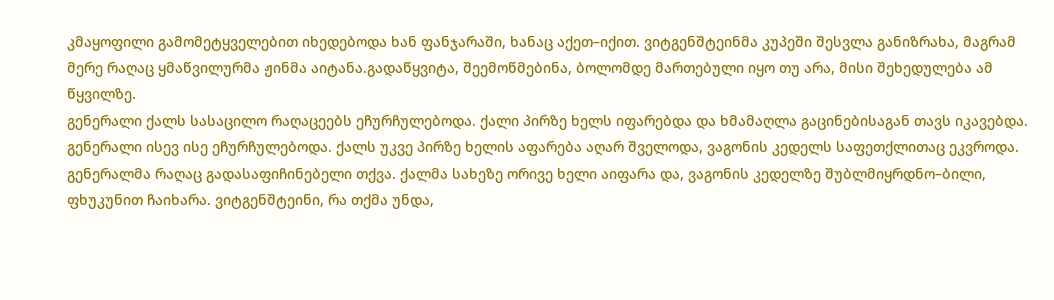კმაყოფილი გამომეტყველებით იხედებოდა ხან ფანჯარაში, ხანაც აქეთ–იქით. ვიტგენშტეინმა კუპეში შესვლა განიზრახა, მაგრამ მერე რაღაც ყმაწვილურმა ჟინმა აიტანა.გადაწყვიტა, შეემოწმებინა, ბოლომდე მართებული იყო თუ არა, მისი შეხედულება ამ წყვილზე.
გენერალი ქალს სასაცილო რაღაცეებს ეჩურჩულებოდა. ქალი პირზე ხელს იფარებდა და ხმამაღლა გაცინებისაგან თავს იკავებდა. გენერალი ისევ ისე ეჩურჩულებოდა. ქალს უკვე პირზე ხელის აფარება აღარ შველოდა, ვაგონის კედელს საფეთქლითაც ეკვროდა. გენერალმა რაღაც გადასაფიჩინებელი თქვა. ქალმა სახეზე ორივე ხელი აიფარა და, ვაგონის კედელზე შუბლმიყრდნო–ბილი, ფხუკუნით ჩაიხარა. ვიტგენშტეინი, რა თქმა უნდა,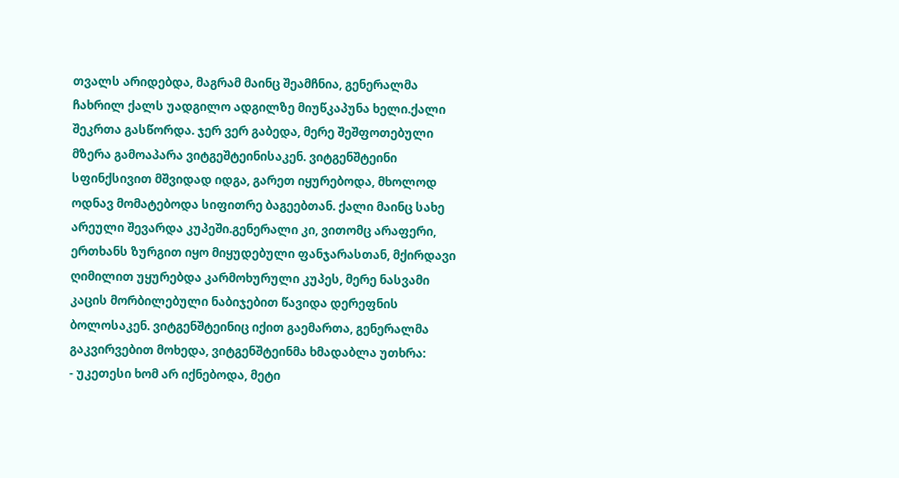თვალს არიდებდა, მაგრამ მაინც შეამჩნია, გენერალმა ჩახრილ ქალს უადგილო ადგილზე მიუწკაპუნა ხელი.ქალი შეკრთა გასწორდა. ჯერ ვერ გაბედა, მერე შეშფოთებული მზერა გამოაპარა ვიტგეშტეინისაკენ. ვიტგენშტეინი სფინქსივით მშვიდად იდგა, გარეთ იყურებოდა, მხოლოდ ოდნავ მომატებოდა სიფითრე ბაგეებთან. ქალი მაინც სახე არეული შევარდა კუპეში.გენერალი კი, ვითომც არაფერი, ერთხანს ზურგით იყო მიყუდებული ფანჯარასთან, მქირდავი ღიმილით უყურებდა კარმოხურული კუპეს, მერე ნასვამი კაცის მორბილებული ნაბიჯებით წავიდა დერეფნის ბოლოსაკენ. ვიტგენშტეინიც იქით გაემართა, გენერალმა გაკვირვებით მოხედა, ვიტგენშტეინმა ხმადაბლა უთხრა:
- უკეთესი ხომ არ იქნებოდა, მეტი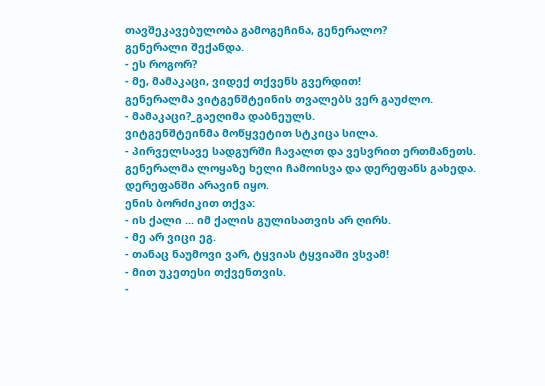თავშეკავებულობა გამოგეჩინა, გენერალო?
გენერალი შექანდა.
- ეს როგორ?
- მე, მამაკაცი, ვიდექ თქვენს გვერდით!
გენერალმა ვიტგენშტეინის თვალებს ვერ გაუძლო.
- მამაკაცი?_გაეღიმა დაბნეულს.
ვიტგენშტეინმა მოწყვეტით სტკიცა სილა.
- პირველსავე სადგურში ჩავალთ და ვესვრით ერთმანეთს.
გენერალმა ლოყაზე ხელი ჩამოისვა და დერეფანს გახედა. დერეფანში არავინ იყო.
ენის ბორძიკით თქვა:
- ის ქალი ... იმ ქალის გულისათვის არ ღირს.
- მე არ ვიცი ეგ.
- თანაც ნაუმოვი ვარ, ტყვიას ტყვიაში ვსვამ!
- მით უკეთესი თქვენთვის.
-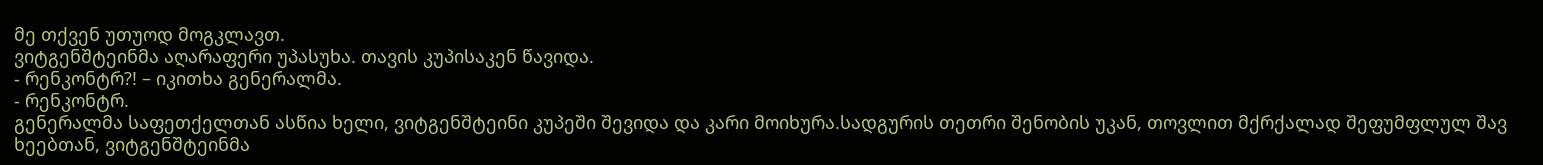მე თქვენ უთუოდ მოგკლავთ.
ვიტგენშტეინმა აღარაფერი უპასუხა. თავის კუპისაკენ წავიდა.
- რენკონტრ?! – იკითხა გენერალმა.
- რენკონტრ.
გენერალმა საფეთქელთან ასწია ხელი, ვიტგენშტეინი კუპეში შევიდა და კარი მოიხურა.სადგურის თეთრი შენობის უკან, თოვლით მქრქალად შეფუმფლულ შავ ხეებთან, ვიტგენშტეინმა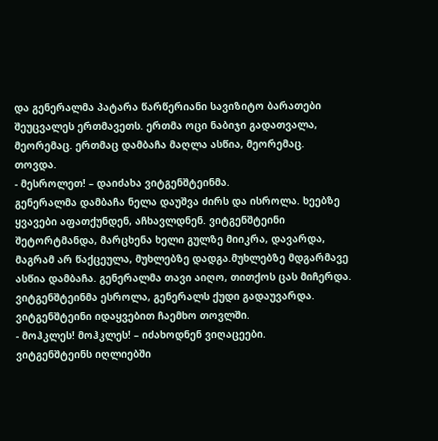და გენერალმა პატარა წარწერიანი სავიზიტო ბარათები შეუცვალეს ერთმავეთს. ერთმა ოცი ნაბიჯი გადათვალა, მეორემაც. ერთმაც დამბაჩა მაღლა ასწია, მეორემაც.
თოვდა.
- მესროლეთ! – დაიძახა ვიტგენშტეინმა.
გენერალმა დამბაჩა ნელა დაუშვა ძირს და ისროლა. ხეებზე ყვავები აფათქუნდენ, აჩხავლდნენ. ვიტგენშტეინი შეტორტმანდა, მარცხენა ხელი გულზე მიიკრა, დავარდა, მაგრამ არ წაქცეულა, მუხლებზე დადგა.მუხლებზე მდგარმავე ასწია დამბაჩა. გენერალმა თავი აიღო, თითქოს ცას მიჩერდა. ვიტგენშტეინმა ესროლა, გენერალს ქუდი გადაუვარდა. ვიტგენშტეინი იდაყვებით ჩაემხო თოვლში.
- მოჰკლეს! მოჰკლეს! – იძახოდნენ ვიღაცეები.
ვიტგენშტეინს იღლიებში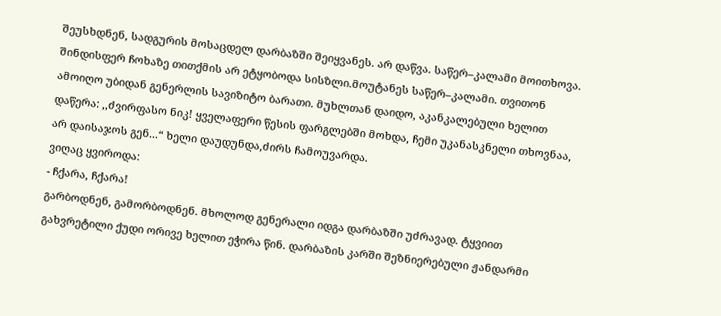შეუსხდნენ, სადგურის მოსაცდელ დარბაზში შეიყვანეს. არ დაწვა. საწერ–კალამი მოითხოვა. შინდისფერ ჩოხაზე თითქმის არ ეტყობოდა სისზლი.მოუტანეს საწერ–კალამი. თვითონ ამოიღო უბიდან გენერლის სავიზიტო ბარათი. მუხლთან დაიდო, აკანკალებული ხელით დაწერა: ,,ძვირფასო ნიკ! ყველაფერი წესის ფარგლებში მოხდა, ჩემი უკანასკნელი თხოვნაა, არ დაისაჯოს გენ...“ ხელი დაუდუნდა,ძირს ჩამოუვარდა.
ვიღაც ყვიროდა:
- ჩქარა, ჩქარა!
გარბოდნენ, გამორბოდნენ. მხოლოდ გენერალი იდგა დარბაზში უძრავად. ტყვიით გახვრეტილი ქუდი ორივე ხელით ეჭირა წინ. დარბაზის კარში შეზნიერებული ჟანდარმი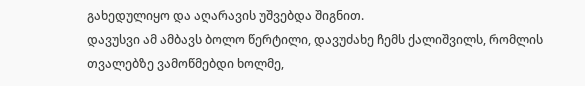გახედულიყო და აღარავის უშვებდა შიგნით.
დავუსვი ამ ამბავს ბოლო წერტილი, დავუძახე ჩემს ქალიშვილს, რომლის თვალებზე ვამოწმებდი ხოლმე,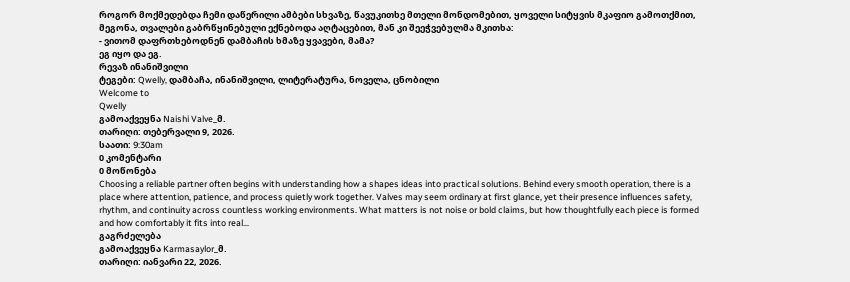როგორ მოქმედებდა ჩემი დაწერილი ამბები სხვაზე, წავუკითხე მთელი მონდომებით, ყოველი სიტყვის მკაფიო გამოთქმით, მეგონა, თვალები გაბრწყინებული ექნებოდა აღტაცებით, მან კი შეეჭვებულმა მკითხა:
- ვითომ დაფრთხებოდნენ დამბაჩის ხმაზე ყვავები, მამა?
ეგ იყო და ეგ.
რევაზ ინანიშვილი
ტეგები: Qwelly, დამბაჩა, ინანიშვილი, ლიტერატურა, ნოველა, ცნობილი
Welcome to
Qwelly
გამოაქვეყნა Naishi Valve_მ.
თარიღი: თებერვალი 9, 2026.
საათი: 9:30am
0 კომენტარი
0 მოწონება
Choosing a reliable partner often begins with understanding how a shapes ideas into practical solutions. Behind every smooth operation, there is a place where attention, patience, and process quietly work together. Valves may seem ordinary at first glance, yet their presence influences safety, rhythm, and continuity across countless working environments. What matters is not noise or bold claims, but how thoughtfully each piece is formed and how comfortably it fits into real…
გაგრძელება
გამოაქვეყნა Karmasaylor_მ.
თარიღი: იანვარი 22, 2026.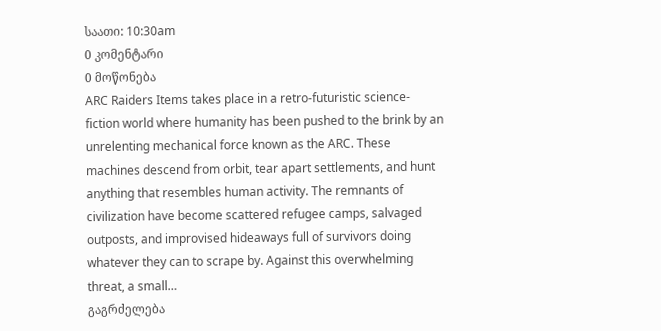საათი: 10:30am
0 კომენტარი
0 მოწონება
ARC Raiders Items takes place in a retro-futuristic science-fiction world where humanity has been pushed to the brink by an unrelenting mechanical force known as the ARC. These machines descend from orbit, tear apart settlements, and hunt anything that resembles human activity. The remnants of civilization have become scattered refugee camps, salvaged outposts, and improvised hideaways full of survivors doing whatever they can to scrape by. Against this overwhelming threat, a small…
გაგრძელება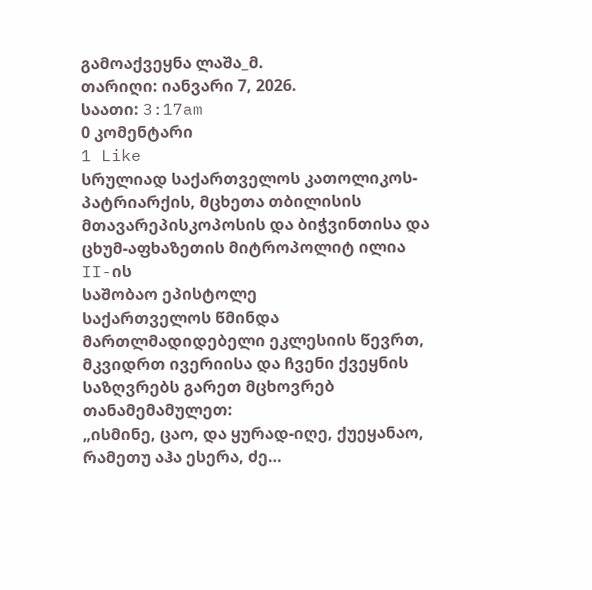გამოაქვეყნა ლაშა_მ.
თარიღი: იანვარი 7, 2026.
საათი: 3:17am
0 კომენტარი
1 Like
სრულიად საქართველოს კათოლიკოს-პატრიარქის, მცხეთა თბილისის მთავარეპისკოპოსის და ბიჭვინთისა და ცხუმ-აფხაზეთის მიტროპოლიტ ილია II-ის
საშობაო ეპისტოლე
საქართველოს წმინდა მართლმადიდებელი ეკლესიის წევრთ, მკვიდრთ ივერიისა და ჩვენი ქვეყნის საზღვრებს გარეთ მცხოვრებ თანამემამულეთ:
„ისმინე, ცაო, და ყურად-იღე, ქუეყანაო,
რამეთუ აჰა ესერა, ძე…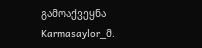გამოაქვეყნა Karmasaylor_მ.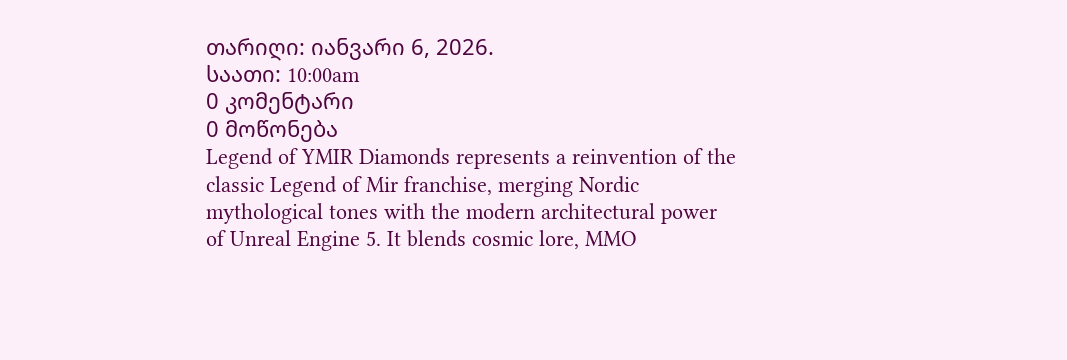თარიღი: იანვარი 6, 2026.
საათი: 10:00am
0 კომენტარი
0 მოწონება
Legend of YMIR Diamonds represents a reinvention of the classic Legend of Mir franchise, merging Nordic mythological tones with the modern architectural power of Unreal Engine 5. It blends cosmic lore, MMO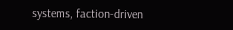systems, faction-driven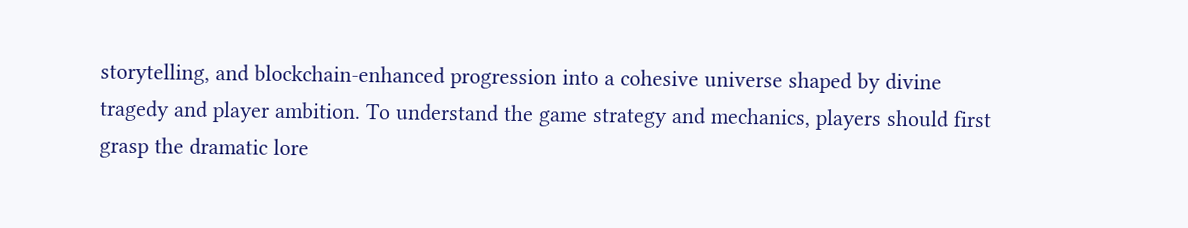storytelling, and blockchain-enhanced progression into a cohesive universe shaped by divine tragedy and player ambition. To understand the game strategy and mechanics, players should first grasp the dramatic lore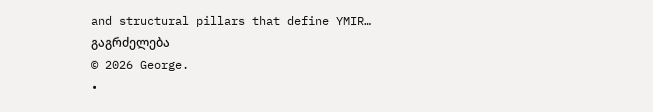and structural pillars that define YMIR…
გაგრძელება
© 2026 George.
•